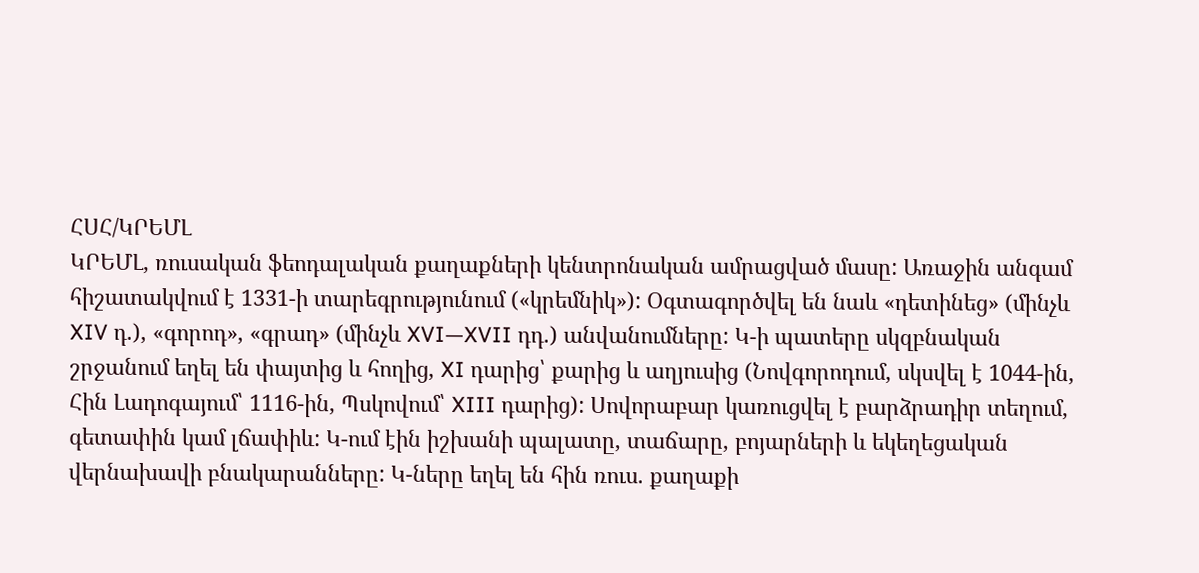ՀՍՀ/ԿՐԵՄԼ
ԿՐԵՄԼ, ռուսական ֆեոդալական քաղաքների կենտրոնական ամրացված մասը: Առաջին անգամ հիշատակվում է 1331-ի տարեգրությունում («կրեմնիկ»): Օգտագործվել են նաև «դետինեց» (մինչև XIV դ.), «գորոդ», «գրադ» (մինչև XVI—XVII դդ.) անվանումները: Կ-ի պատերը սկզբնական շրջանում եղել են փայտից և հողից, XI դարից՝ քարից և աղյուսից (Նովգորոդում, սկսվել է 1044-ին, Հին Լադոգայում՝ 1116-ին, Պսկովում՝ XIII դարից): Սովորաբար կառուցվել է բարձրադիր տեղում, գետափին կամ լճափիև: Կ-ում էին իշխանի պալատը, տաճարը, բոյարների և եկեղեցական վերնախավի բնակարանները: Կ-ները եղել են հին ռուս. քաղաքի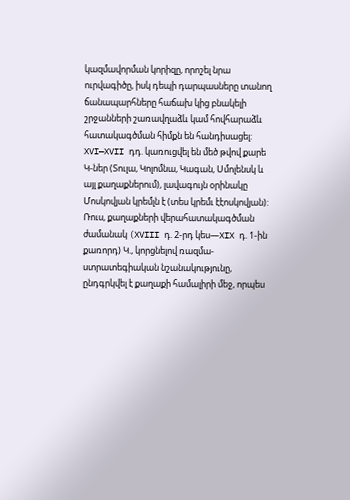կազմավորման կորիզը, որոշել նրա ուրվագիծը, իսկ դեպի դարպասները տանող ճանապարհները հաճախ կից բնակելի շրջանների շառավղաձև կամ հովհարաձև հատակագծման հիմքն են հանդիսացել: XVI—XVII դդ. կառուցվել են մեծ թվով քարե Կ-ներ (Տուլա, Կոլոմնա, Կագան, Սմոլենսկ և այլ քաղաքներում), լավագույն օրինակը Մոսկովյան կրեմլն է (տես կրեմւ էէոսկովյան): Ռուս, քաղաքների վերահատակագծման ժամանակ (XVIII դ. 2-րդ կես—XIX դ. 1-ին քառորդ) Կ., կորցնելով ռազմա-ստրատեգիական նշանակությունը, ընդգրկվել է քաղաքի համալիրի մեջ, որպես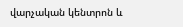վարչական կենտրոն և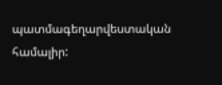պատմագեղարվեստական համալիր: